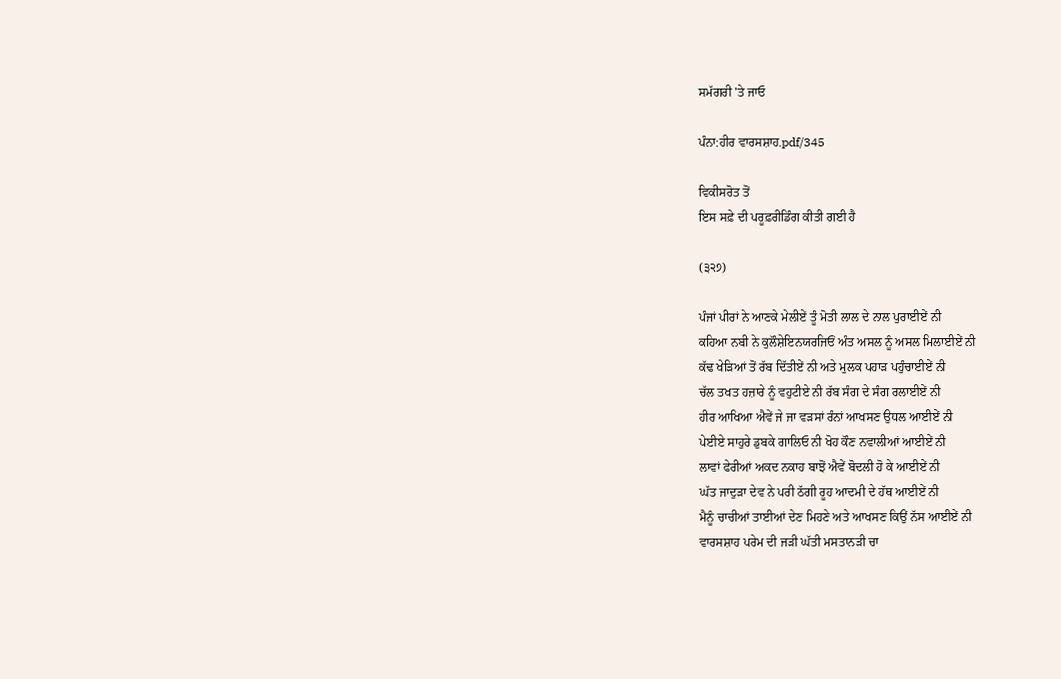ਸਮੱਗਰੀ 'ਤੇ ਜਾਓ

ਪੰਨਾ:ਹੀਰ ਵਾਰਸਸ਼ਾਹ.pdf/345

ਵਿਕੀਸਰੋਤ ਤੋਂ
ਇਸ ਸਫ਼ੇ ਦੀ ਪਰੂਫ਼ਰੀਡਿੰਗ ਕੀਤੀ ਗਈ ਹੈ

(੩੨੭)

ਪੰਜਾਂ ਪੀਰਾਂ ਨੇ ਆਣਕੇ ਮੇਲੀਏਂ ਤੂੰ ਮੋਤੀ ਲਾਲ ਦੇ ਨਾਲ ਪੁਰਾਈਏਂ ਨੀ
ਕਹਿਆ ਨਬੀ ਨੇ ਕੁਲੌਸ਼ੇਇਨਯਰਜਿਓਂ ਅੰਤ ਅਸਲ ਨੂੰ ਅਸਲ ਮਿਲਾਈਏਂ ਨੀ
ਕੱਢ ਖੇੜਿਆਂ ਤੋਂ ਰੱਬ ਦਿੱਤੀਏਂ ਨੀ ਅਤੇ ਮੁਲਕ ਪਹਾੜ ਪਹੁੰਚਾਈਏਂ ਨੀ
ਚੱਲ ਤਖਤ ਹਜ਼ਾਰੇ ਨੂੰ ਵਹੁਟੀਏ ਨੀ ਰੱਬ ਸੰਗ ਦੇ ਸੰਗ ਰਲਾਈਏਂ ਨੀ
ਹੀਰ ਆਖਿਆ ਐਵੇਂ ਜੇ ਜਾ ਵੜਸਾਂ ਰੰਨਾਂ ਆਖਸਣ ਉਧਲ ਆਈਏਂ ਨੀ
ਪੇਈਏ ਸਾਹੁਰੇ ਡੁਬਕੇ ਗਾਲਿਓ ਨੀ ਖੋਹ ਕੌਣ ਨਵਾਲੀਆਂ ਆਈਏਂ ਨੀ
ਲਾਵਾਂ ਫੇਰੀਆਂ ਅਕਦ ਨਕਾਹ ਬਾਝੋਂ ਐਵੇਂ ਬੋਦਲੀ ਹੋ ਕੇ ਆਈਏਂ ਨੀ
ਘੱਤ ਜਾਦੁੜਾ ਦੇਵ ਨੇ ਪਰੀ ਠੱਗੀ ਰੂਹ ਆਦਮੀ ਦੇ ਹੱਥ ਆਈਏਂ ਨੀ
ਮੈਨੂੰ ਚਾਚੀਆਂ ਤਾਈਆਂ ਦੇਣ ਮਿਹਣੇ ਅਤੇ ਆਖਸਣ ਕਿਉਂ ਨੱਸ ਆਈਏਂ ਨੀ
ਵਾਰਸਸ਼ਾਹ ਪਰੇਮ ਦੀ ਜੜੀ ਘੱਤੀ ਮਸਤਾਨੜੀ ਚਾ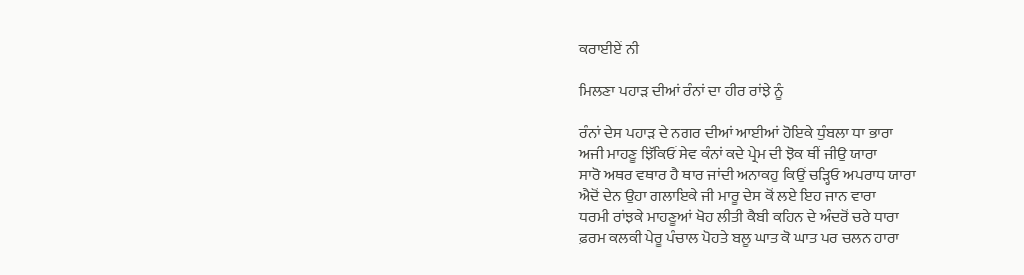ਕਰਾਈਏਂ ਨੀ

ਮਿਲਣਾ ਪਹਾੜ ਦੀਆਂ ਰੰਨਾਂ ਦਾ ਹੀਰ ਰਾਂਝੇ ਨੂੰ

ਰੰਨਾਂ ਦੇਸ ਪਹਾੜ ਦੇ ਨਗਰ ਦੀਆਂ ਆਈਆਂ ਹੋਇਕੇ ਧੁੰਬਲਾ ਧਾ ਭਾਰਾ
ਅਜੀ ਮਾਹਣੂ ਝਿੱਕਿਓਂ ਸੇਵ ਕੰਨਾਂ ਕਦੇ ਪ੍ਰੇਮ ਦੀ ਝੋਕ ਥੀਂ ਜੀਉ ਯਾਰਾ
ਸਾਰੋ ਅਥਰ ਵਥਾਰ ਹੈ ਥਾਰ ਜਾਂਦੀ ਅਨਾਕਹੁ ਕਿਉਂ ਚੜ੍ਹਿਓ ਅਪਰਾਧ ਯਾਰਾ
ਐਦੋਂ ਦੇਨ ਉਹਾ ਗਲਾਇਕੇ ਜੀ ਮਾਰੂ ਦੇਸ ਕੋਂ ਲਏ ਇਹ ਜਾਨ ਵਾਰਾ
ਧਰਮੀ ਰਾਂਝਕੇ ਮਾਹਣੂਆਂ ਖੋਹ ਲੀਤੀ ਕੈਬੀ ਕਹਿਨ ਦੇ ਅੰਦਰੋਂ ਚਰੇ ਧਾਰਾ
ਫ਼ਰਮ ਕਲਕੀ ਪੇਰੂ ਪੰਚਾਲ ਪੋਹਤੇ ਬਲੂ ਘਾਤ ਕੋ ਘਾਤ ਪਰ ਚਲਨ ਹਾਰਾ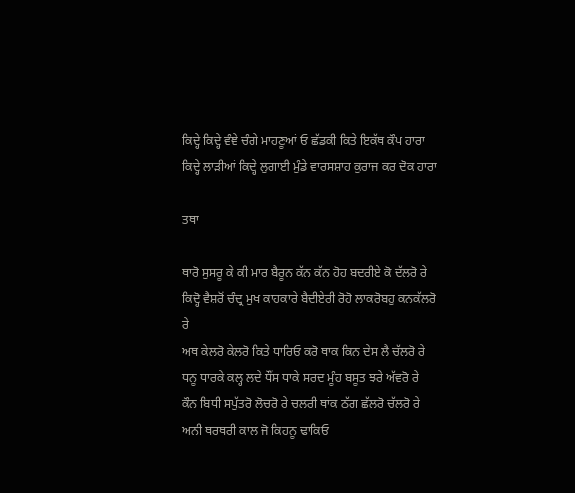ਕਿਦ੍ਹੇ ਕਿਦ੍ਹੇ ਵੰਞੇ ਚੰਗੇ ਮਾਹਣੂਆਂ ਓ ਛੱਡਕੀ ਕਿਤੇ ਇਕੱਥ ਕੌਪ ਹਾਰਾ
ਕਿਦ੍ਹੇ ਲਾੜੀਆਂ ਕਿਦ੍ਹੇ ਲੁਗਾਈ ਮੁੰਡੇ ਵਾਰਸਸ਼ਾਹ ਕੁਰਾਜ ਕਰ ਦੋਕ ਹਾਰਾ

ਤਥਾ

ਥਾਰੋ ਸੁਸਰੂ ਕੇ ਕੀ ਮਾਰ ਬੈਰੂਨ ਕੱਨ ਕੱਨ ਹੋਹ ਬਦਰੀਏ ਕੋ ਦੱਲਰੋ ਰੇ
ਕਿਦ੍ਹੋ ਵੈਸ਼ਰੋਂ ਚੰਦ੍ਰ ਮੁਖ ਕਾਹਕਾਰੇ ਬੈਦੀਏਰੀ ਰੋਹੋ ਲਾਕਰੋਬਹੁ ਕਨਕੱਲਰੋ ਰੇ
ਅਥ ਕੇਲਰੋ ਕੇਲਰੋ ਕਿਤੇ ਧਾਰਿਓ ਕਰੋ ਥਾਕ ਕਿਨ ਦੇਸ ਲੈ ਚੱਲਰੋ ਰੇ
ਧਨੂ ਧਾਰਕੇ ਕਲ੍ਹ ਲਦੇ ਧੌਂਸ ਧਾਕੇ ਸਰਦ ਮੂੰਹ ਬਸੂਤ ਝਰੇ ਅੱਵਰੋ ਰੇ
ਕੌਨ ਬਿਧੀ ਸਪੁੱਤਰੋ ਲੋਚਰੋ ਰੇ ਚਲਰੀ ਥਾਂਕ ਠੱਗ ਛੱਲਰੋ ਚੱਲਰੋ ਰੇ
ਅਨੀ ਥਰਥਰੀ ਕਾਲ ਜੋ ਕਿਹਨੂ ਢਾਕਿਓ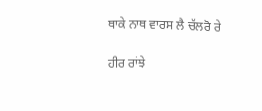ਥਾਕੇ ਨਾਥ ਵਾਰਸ ਲੈ ਚੱਲਰੋ ਰੇ

ਹੀਰ ਰਾਂਝੇ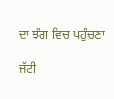ਦਾ ਝੰਗ ਵਿਚ ਪਹੁੰਚਣਾ

ਜੱਟੀ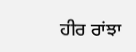ਹੀਰ ਰਾਂਝਾ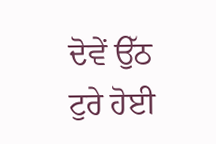ਦੋਵੇਂ ਉੱਠ ਟੁਰੇ ਹੋਈ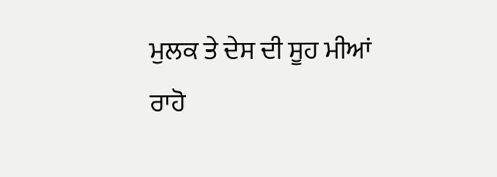ਮੁਲਕ ਤੇ ਦੇਸ ਦੀ ਸੂਹ ਮੀਆਂ
ਰਾਹੋ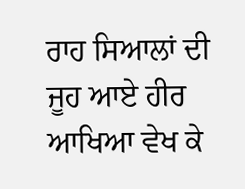ਰਾਹ ਸਿਆਲਾਂ ਦੀ ਜੂਹ ਆਏ ਹੀਰ ਆਖਿਆ ਵੇਖ ਕੇ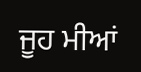ਜੂਹ ਮੀਆਂ